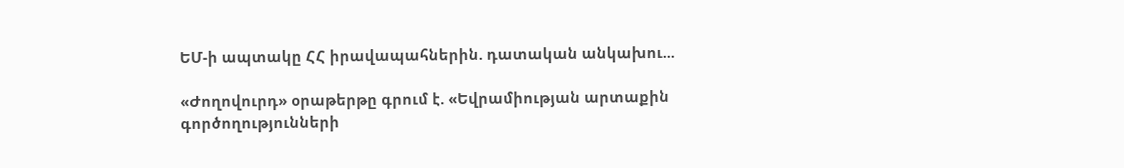ԵՄ-ի ապտակը ՀՀ իրավապահներին. դատական անկախու...

«Ժողովուրդ» օրաթերթը գրում է. «Եվրամիության արտաքին գործողությունների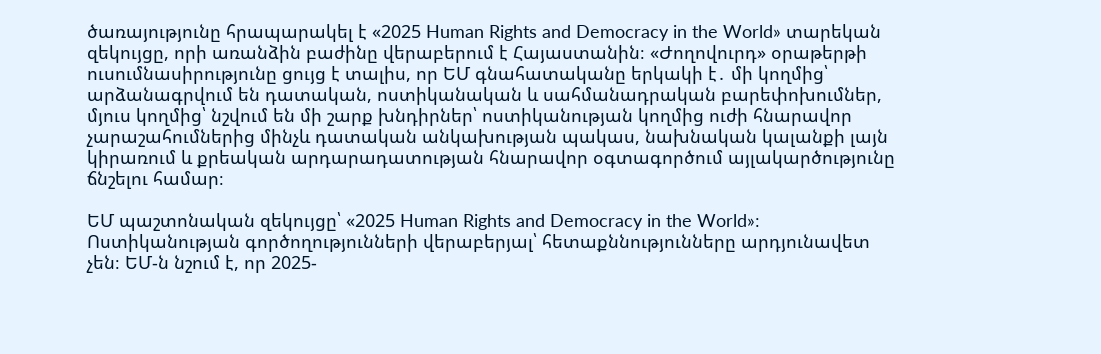ծառայությունը հրապարակել է «2025 Human Rights and Democracy in the World» տարեկան զեկույցը, որի առանձին բաժինը վերաբերում է Հայաստանին։ «Ժողովուրդ» օրաթերթի ուսումնասիրությունը ցույց է տալիս, որ ԵՄ գնահատականը երկակի է․ մի կողմից՝ արձանագրվում են դատական, ոստիկանական և սահմանադրական բարեփոխումներ, մյուս կողմից՝ նշվում են մի շարք խնդիրներ՝ ոստիկանության կողմից ուժի հնարավոր չարաշահումներից մինչև դատական անկախության պակաս, նախնական կալանքի լայն կիրառում և քրեական արդարադատության հնարավոր օգտագործում այլակարծությունը ճնշելու համար։

ԵՄ պաշտոնական զեկույցը՝ «2025 Human Rights and Democracy in the World»։ Ոստիկանության գործողությունների վերաբերյալ՝ հետաքննությունները արդյունավետ չեն։ ԵՄ-ն նշում է, որ 2025-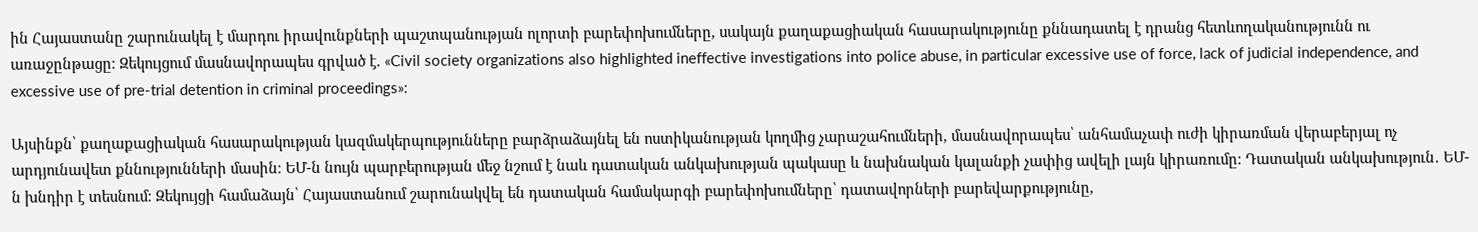ին Հայաստանը շարունակել է մարդու իրավունքների պաշտպանության ոլորտի բարեփոխումները, սակայն քաղաքացիական հասարակությունը քննադատել է դրանց հետևողականությունն ու առաջընթացը։ Զեկույցում մասնավորապես գրված է. «Civil society organizations also highlighted ineffective investigations into police abuse, in particular excessive use of force, lack of judicial independence, and excessive use of pre-trial detention in criminal proceedings»։

Այսինքն՝ քաղաքացիական հասարակության կազմակերպությունները բարձրաձայնել են ոստիկանության կողմից չարաշահումների, մասնավորապես՝ անհամաչափ ուժի կիրառման վերաբերյալ ոչ արդյունավետ քննությունների մասին։ ԵՄ-ն նույն պարբերության մեջ նշում է նաև դատական անկախության պակասը և նախնական կալանքի չափից ավելի լայն կիրառումը։ Դատական անկախություն․ ԵՄ-ն խնդիր է տեսնում։ Զեկույցի համաձայն՝ Հայաստանում շարունակվել են դատական համակարգի բարեփոխումները՝ դատավորների բարեվարքությունը,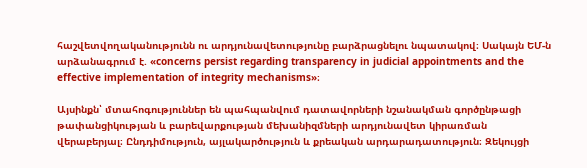հաշվետվողականությունն ու արդյունավետությունը բարձրացնելու նպատակով։ Սակայն ԵՄ-ն արձանագրում է. «concerns persist regarding transparency in judicial appointments and the effective implementation of integrity mechanisms»։

Այսինքն՝ մտահոգություններ են պահպանվում դատավորների նշանակման գործընթացի թափանցիկության և բարեվարքության մեխանիզմների արդյունավետ կիրառման վերաբերյալ։ Ընդդիմություն, այլակարծություն և քրեական արդարադատություն։ Զեկույցի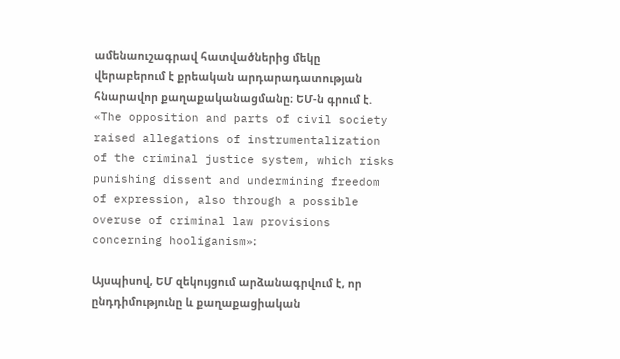ամենաուշագրավ հատվածներից մեկը վերաբերում է քրեական արդարադատության հնարավոր քաղաքականացմանը։ ԵՄ-ն գրում է. «The opposition and parts of civil society raised allegations of instrumentalization of the criminal justice system, which risks punishing dissent and undermining freedom of expression, also through a possible overuse of criminal law provisions concerning hooliganism»։

Այսպիսով, ԵՄ զեկույցում արձանագրվում է, որ ընդդիմությունը և քաղաքացիական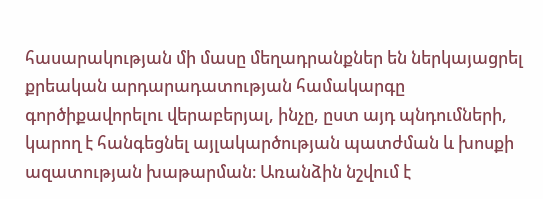հասարակության մի մասը մեղադրանքներ են ներկայացրել քրեական արդարադատության համակարգը գործիքավորելու վերաբերյալ, ինչը, ըստ այդ պնդումների, կարող է հանգեցնել այլակարծության պատժման և խոսքի ազատության խաթարման։ Առանձին նշվում է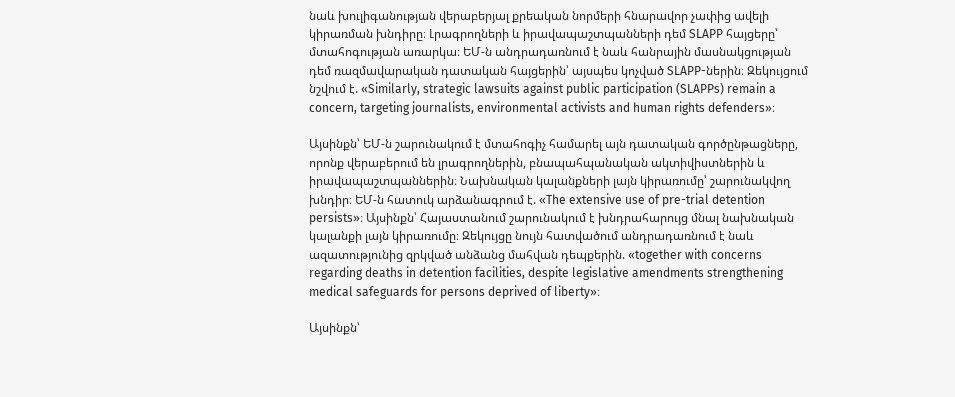նաև խուլիգանության վերաբերյալ քրեական նորմերի հնարավոր չափից ավելի կիրառման խնդիրը։ Լրագրողների և իրավապաշտպանների դեմ SLAPP հայցերը՝ մտահոգության առարկա։ ԵՄ-ն անդրադառնում է նաև հանրային մասնակցության դեմ ռազմավարական դատական հայցերին՝ այսպես կոչված SLAPP-ներին։ Զեկույցում նշվում է. «Similarly, strategic lawsuits against public participation (SLAPPs) remain a concern, targeting journalists, environmental activists and human rights defenders»։

Այսինքն՝ ԵՄ-ն շարունակում է մտահոգիչ համարել այն դատական գործընթացները, որոնք վերաբերում են լրագրողներին, բնապահպանական ակտիվիստներին և իրավապաշտպաններին։ Նախնական կալանքների լայն կիրառումը՝ շարունակվող խնդիր։ ԵՄ-ն հատուկ արձանագրում է. «The extensive use of pre-trial detention persists»։ Այսինքն՝ Հայաստանում շարունակում է խնդրահարույց մնալ նախնական կալանքի լայն կիրառումը։ Զեկույցը նույն հատվածում անդրադառնում է նաև ազատությունից զրկված անձանց մահվան դեպքերին. «together with concerns regarding deaths in detention facilities, despite legislative amendments strengthening medical safeguards for persons deprived of liberty»։

Այսինքն՝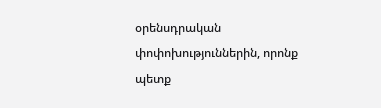օրենսդրական փոփոխություններին, որոնք պետք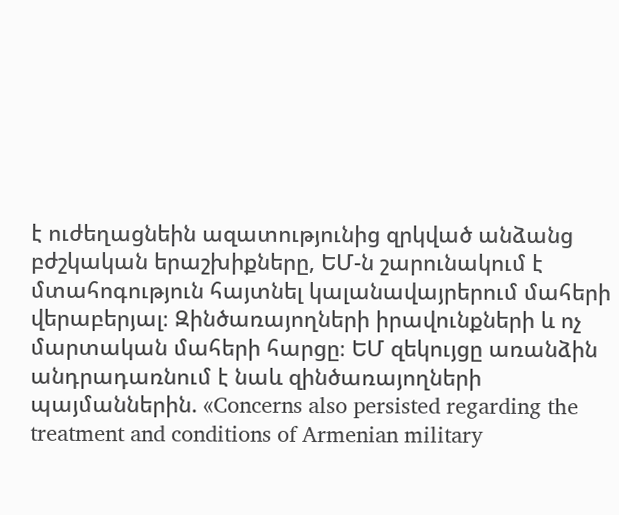է ուժեղացնեին ազատությունից զրկված անձանց բժշկական երաշխիքները, ԵՄ-ն շարունակում է մտահոգություն հայտնել կալանավայրերում մահերի վերաբերյալ։ Զինծառայողների իրավունքների և ոչ մարտական մահերի հարցը։ ԵՄ զեկույցը առանձին անդրադառնում է նաև զինծառայողների պայմաններին. «Concerns also persisted regarding the treatment and conditions of Armenian military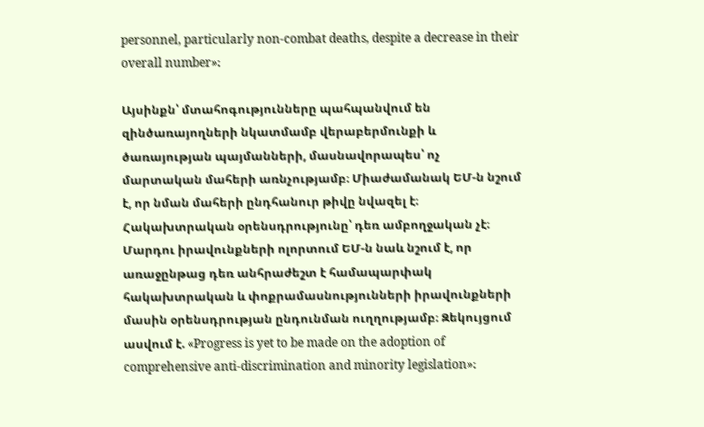personnel, particularly non-combat deaths, despite a decrease in their overall number»։

Այսինքն՝ մտահոգությունները պահպանվում են զինծառայողների նկատմամբ վերաբերմունքի և ծառայության պայմանների, մասնավորապես՝ ոչ մարտական մահերի առնչությամբ։ Միաժամանակ ԵՄ-ն նշում է, որ նման մահերի ընդհանուր թիվը նվազել է։ Հակախտրական օրենսդրությունը՝ դեռ ամբողջական չէ։ Մարդու իրավունքների ոլորտում ԵՄ-ն նաև նշում է, որ առաջընթաց դեռ անհրաժեշտ է համապարփակ հակախտրական և փոքրամասնությունների իրավունքների մասին օրենսդրության ընդունման ուղղությամբ։ Զեկույցում ասվում է. «Progress is yet to be made on the adoption of comprehensive anti-discrimination and minority legislation»։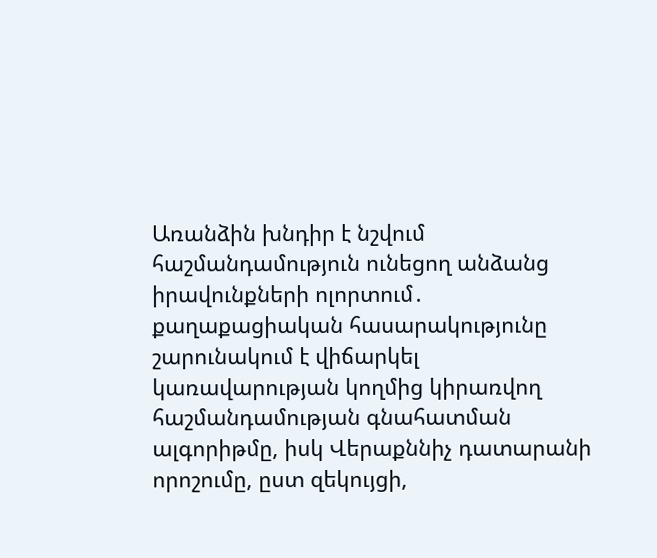Առանձին խնդիր է նշվում հաշմանդամություն ունեցող անձանց իրավունքների ոլորտում․ քաղաքացիական հասարակությունը շարունակում է վիճարկել կառավարության կողմից կիրառվող հաշմանդամության գնահատման ալգորիթմը, իսկ Վերաքննիչ դատարանի որոշումը, ըստ զեկույցի,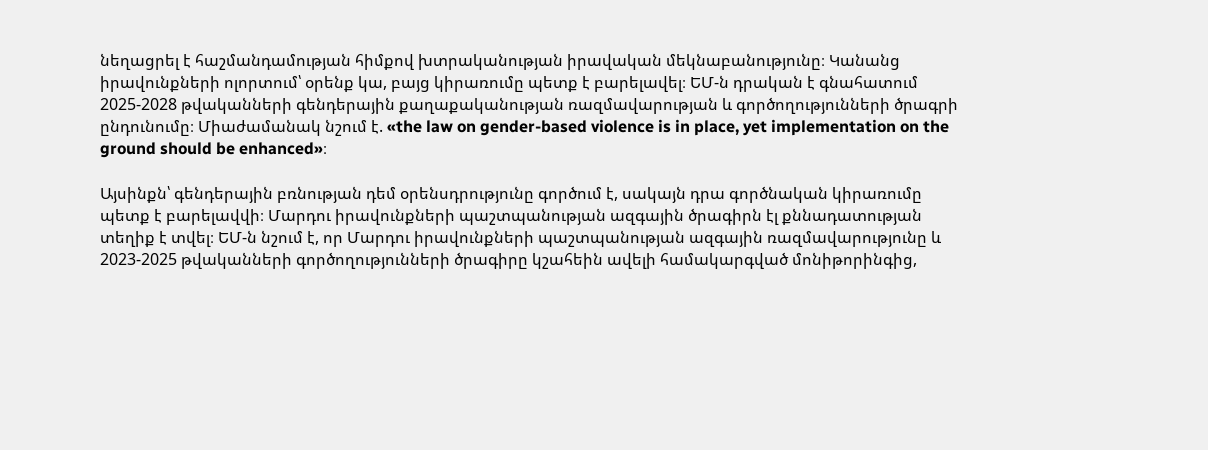նեղացրել է հաշմանդամության հիմքով խտրականության իրավական մեկնաբանությունը։ Կանանց իրավունքների ոլորտում՝ օրենք կա, բայց կիրառումը պետք է բարելավել։ ԵՄ-ն դրական է գնահատում 2025-2028 թվականների գենդերային քաղաքականության ռազմավարության և գործողությունների ծրագրի ընդունումը։ Միաժամանակ նշում է. «the law on gender-based violence is in place, yet implementation on the ground should be enhanced»։

Այսինքն՝ գենդերային բռնության դեմ օրենսդրությունը գործում է, սակայն դրա գործնական կիրառումը պետք է բարելավվի։ Մարդու իրավունքների պաշտպանության ազգային ծրագիրն էլ քննադատության տեղիք է տվել։ ԵՄ-ն նշում է, որ Մարդու իրավունքների պաշտպանության ազգային ռազմավարությունը և 2023-2025 թվականների գործողությունների ծրագիրը կշահեին ավելի համակարգված մոնիթորինգից,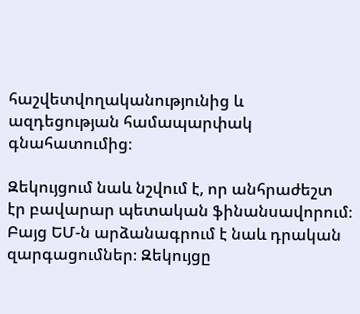հաշվետվողականությունից և ազդեցության համապարփակ գնահատումից։

Զեկույցում նաև նշվում է, որ անհրաժեշտ էր բավարար պետական ֆինանսավորում։ Բայց ԵՄ-ն արձանագրում է նաև դրական զարգացումներ։ Զեկույցը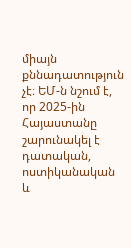միայն քննադատություն չէ։ ԵՄ-ն նշում է, որ 2025-ին Հայաստանը շարունակել է դատական, ոստիկանական և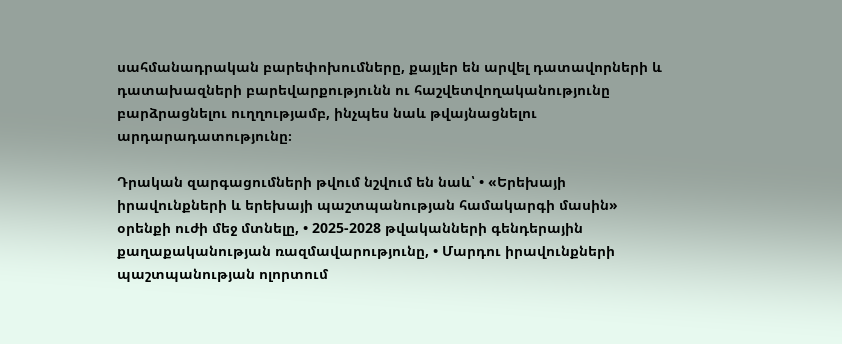սահմանադրական բարեփոխումները, քայլեր են արվել դատավորների և դատախազների բարեվարքությունն ու հաշվետվողականությունը բարձրացնելու ուղղությամբ, ինչպես նաև թվայնացնելու արդարադատությունը։

Դրական զարգացումների թվում նշվում են նաև՝ • «Երեխայի իրավունքների և երեխայի պաշտպանության համակարգի մասին» օրենքի ուժի մեջ մտնելը, • 2025-2028 թվականների գենդերային քաղաքականության ռազմավարությունը, • Մարդու իրավունքների պաշտպանության ոլորտում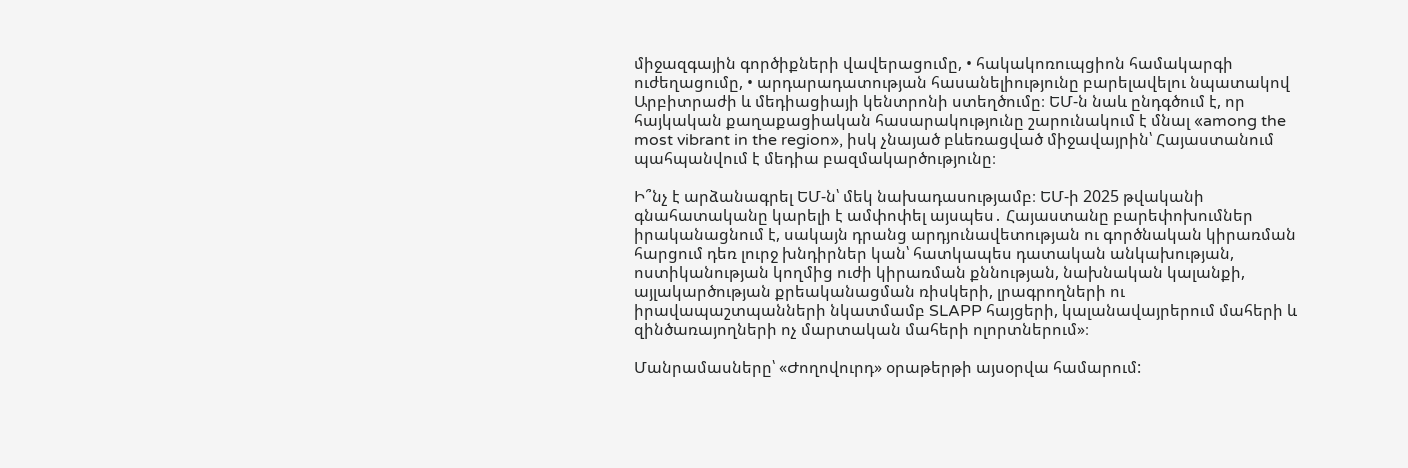միջազգային գործիքների վավերացումը, • հակակոռուպցիոն համակարգի ուժեղացումը, • արդարադատության հասանելիությունը բարելավելու նպատակով Արբիտրաժի և մեդիացիայի կենտրոնի ստեղծումը։ ԵՄ-ն նաև ընդգծում է, որ հայկական քաղաքացիական հասարակությունը շարունակում է մնալ «among the most vibrant in the region», իսկ չնայած բևեռացված միջավայրին՝ Հայաստանում պահպանվում է մեդիա բազմակարծությունը։

Ի՞նչ է արձանագրել ԵՄ-ն՝ մեկ նախադասությամբ։ ԵՄ-ի 2025 թվականի գնահատականը կարելի է ամփոփել այսպես․ Հայաստանը բարեփոխումներ իրականացնում է, սակայն դրանց արդյունավետության ու գործնական կիրառման հարցում դեռ լուրջ խնդիրներ կան՝ հատկապես դատական անկախության, ոստիկանության կողմից ուժի կիրառման քննության, նախնական կալանքի, այլակարծության քրեականացման ռիսկերի, լրագրողների ու իրավապաշտպանների նկատմամբ SLAPP հայցերի, կալանավայրերում մահերի և զինծառայողների ոչ մարտական մահերի ոլորտներում»։

Մանրամասները՝ «Ժողովուրդ» օրաթերթի այսօրվա համարում: